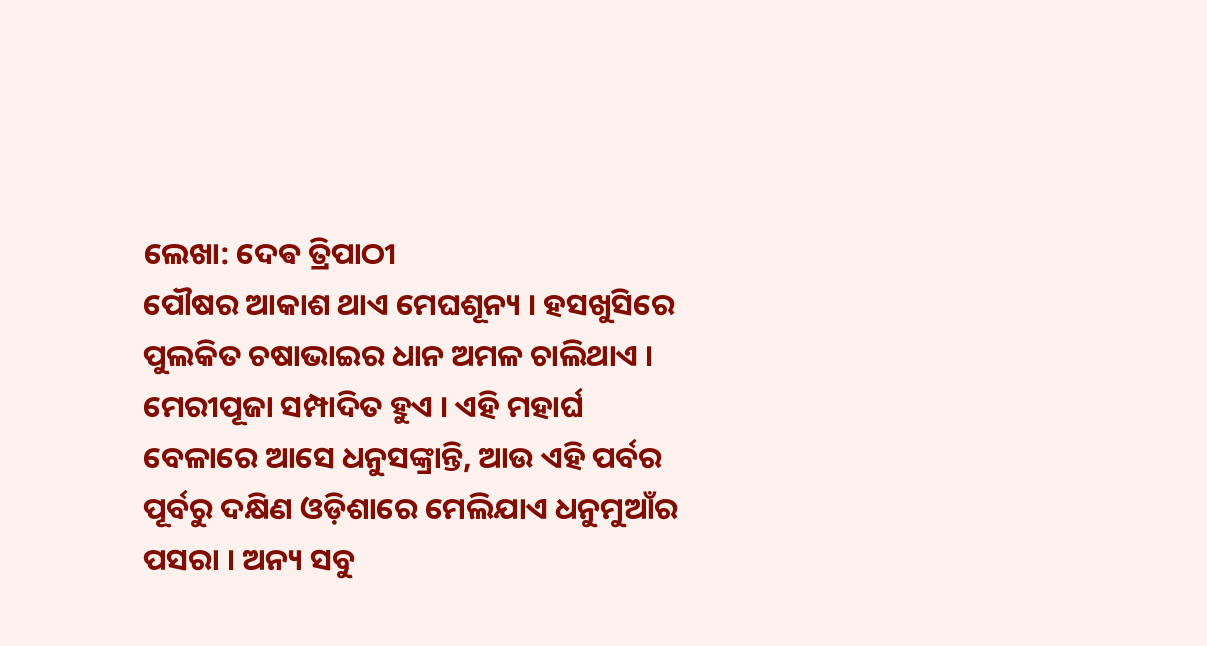ଲେଖା: ଦେଵ ତ୍ରିପାଠୀ
ପୌଷର ଆକାଶ ଥାଏ ମେଘଶୂନ୍ୟ । ହସଖୁସିରେ ପୁଲକିତ ଚଷାଭାଇର ଧାନ ଅମଳ ଚାଲିଥାଏ । ମେରୀପୂଜା ସମ୍ପାଦିତ ହୁଏ । ଏହି ମହାର୍ଘ ବେଳାରେ ଆସେ ଧନୁସଙ୍କ୍ରାନ୍ତି, ଆଉ ଏହି ପର୍ବର ପୂର୍ବରୁ ଦକ୍ଷିଣ ଓଡ଼ିଶାରେ ମେଲିଯାଏ ଧନୁମୁଆଁର ପସରା । ଅନ୍ୟ ସବୁ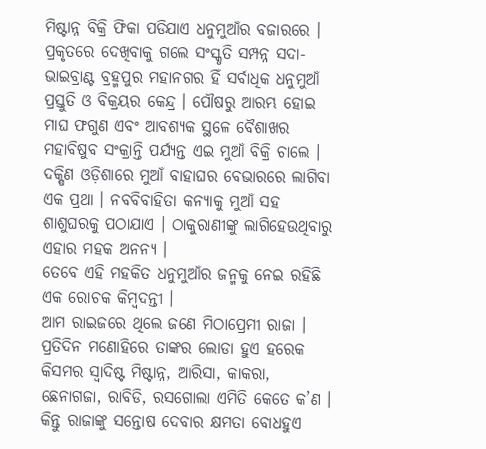ମିଷ୍ଟାନ୍ନ ବିକ୍ରି ଫିକା ପଡିଯାଏ ଧନୁମୁଆଁର ବଜାରରେ ।
ପ୍ରକୃତରେ ଦେଖିବାକୁ ଗଲେ ସଂସ୍କୃତି ସମ୍ପନ୍ନ ସଦା-ଭାଇବ୍ରାଣ୍ଟ ବ୍ରହ୍ମପୁର ମହାନଗର ହିଁ ସର୍ବାଧିକ ଧନୁମୁଆଁ ପ୍ରସ୍ତୁତି ଓ ବିକ୍ରୟର କେନ୍ଦ୍ର । ପୌଷରୁ ଆରମ୍ଭ ହୋଇ ମାଘ ଫଗୁଣ ଏବଂ ଆବଶ୍ୟକ ସ୍ଥଳେ ବୈଶାଖର ମହାବିଷୁବ ସଂକ୍ରାନ୍ତି ପର୍ଯ୍ୟନ୍ତ ଏଇ ମୁଆଁ ବିକ୍ରି ଚାଲେ । ଦକ୍ଷିଣ ଓଡ଼ିଶାରେ ମୁଆଁ ବାହାଘର ବେଭାରରେ ଲାଗିବା ଏକ ପ୍ରଥା । ନବବିବାହିତା କନ୍ୟାକୁ ମୁଆଁ ସହ ଶାଶୁଘରକୁ ପଠାଯାଏ । ଠାକୁରାଣୀଙ୍କୁ ଲାଗିହେଉଥିବାରୁ ଏହାର ମହକ ଅନନ୍ୟ ।
ତେବେ ଏହି ମହକିତ ଧନୁମୁଆଁର ଜନ୍ମକୁ ନେଇ ରହିଛି ଏକ ରୋଚକ କିମ୍ବଦନ୍ତୀ ।
ଆମ ରାଇଜରେ ଥିଲେ ଜଣେ ମିଠାପ୍ରେମୀ ରାଜା । ପ୍ରତିଦିନ ମଣୋହିରେ ତାଙ୍କର ଲୋଡା ହୁଏ ହରେକ କିସମର ସ୍ବାଦିଷ୍ଟ ମିଷ୍ଟାନ୍ନ, ଆରିସା, କାକରା, ଛେନାଗଜା, ରାବିଡି, ରସଗୋଲା ଏମିତି କେତେ କ’ଣ । କିନ୍ତୁ ରାଜାଙ୍କୁ ସନ୍ତୋଷ ଦେବାର କ୍ଷମତା ବୋଧହୁଏ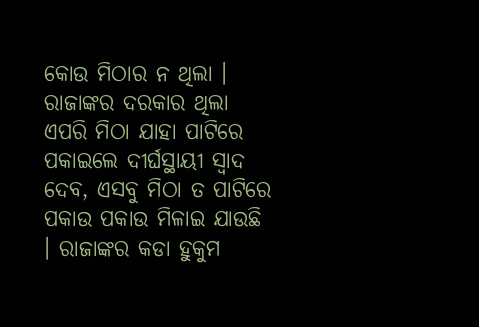କୋଉ ମିଠାର ନ ଥିଲା । ରାଜାଙ୍କର ଦରକାର ଥିଲା ଏପରି ମିଠା ଯାହା ପାଟିରେ ପକାଇଲେ ଦୀର୍ଘସ୍ଥାୟୀ ସ୍ବାଦ ଦେବ, ଏସବୁ ମିଠା ତ ପାଟିରେ ପକାଉ ପକାଉ ମିଳାଇ ଯାଉଛି । ରାଜାଙ୍କର କଡା ହୁକୁମ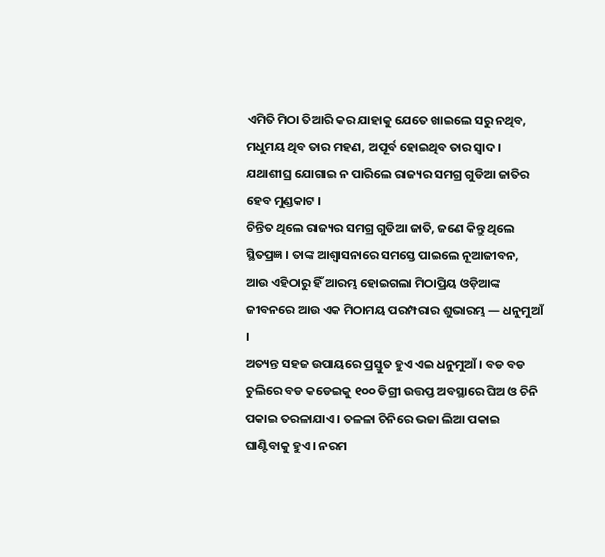ଏମିତି ମିଠା ତିଆରି କର ଯାହାକୁ ଯେତେ ଖାଇଲେ ସରୁ ନଥିବ, ମଧୁମୟ ଥିବ ତାର ମହଣ, ଅପୂର୍ବ ହୋଇଥିବ ତାର ସ୍ବାଦ। ଯଥାଶୀଘ୍ର ଯୋଗାଇ ନ ପାରିଲେ ରାଜ୍ୟର ସମଗ୍ର ଗୁଡିଆ ଜାତିର ହେବ ମୁଣ୍ଡକାଟ ।
ଚିନ୍ତିତ ଥିଲେ ରାଜ୍ୟର ସମଗ୍ର ଗୁଡିଆ ଜାତି, ଜଣେ କିନ୍ତୁ ଥିଲେ ସ୍ଥିତପ୍ରଜ୍ଞ । ତାଙ୍କ ଆଶ୍ଵାସନାରେ ସମସ୍ତେ ପାଇଲେ ନୂଆଜୀବନ, ଆଉ ଏହିଠାରୁ ହିଁ ଆରମ୍ଭ ହୋଇଗଲା ମିଠାପ୍ରିୟ ଓଡ଼ିଆଙ୍କ ଜୀବନରେ ଆଉ ଏକ ମିଠାମୟ ପରମ୍ପରାର ଶୁଭାରମ୍ଭ — ଧନୁମୁଆଁ ।
ଅତ୍ୟନ୍ତ ସହଜ ଉପାୟରେ ପ୍ରସ୍ତୁତ ହୁଏ ଏଇ ଧନୁମୁଆଁ । ବଡ ବଡ ଚୁଲିରେ ବଡ କଡେଇକୁ ୧୦୦ ଡିଗ୍ରୀ ଉତ୍ତପ୍ତ ଅବସ୍ଥାରେ ଘିଅ ଓ ଚିନି ପକାଇ ତରଳାଯାଏ । ତଳଳା ଚିନିରେ ଭଜା ଲିଆ ପକାଇ ଘାଣ୍ଟିବାକୁ ହୁଏ । ନରମ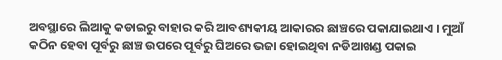ଅବସ୍ଥାରେ ଲିଆକୁ କଡାଇରୁ ବାହାର କରି ଆବଶ୍ୟକୀୟ ଆକାରର ଛାଞ୍ଚରେ ପକାଯାଇଥାଏ । ମୁଆଁ କଠିନ ହେବା ପୂର୍ବରୁ ଛାଞ୍ଚ ଉପରେ ପୂର୍ବରୁ ଘିଅରେ ଭଜା ହୋଇଥିବା ନଡିଆଖଣ୍ଡ ପକାଇ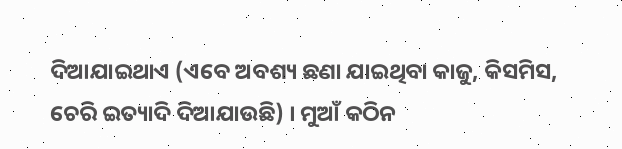ଦିଆଯାଇଥାଏ (ଏବେ ଅବଶ୍ୟ ଛଣା ଯାଇଥିବା କାଜୁ, କିସମିସ, ଚେରି ଇତ୍ୟାଦି ଦିଆଯାଉଛି) । ମୁଆଁ କଠିନ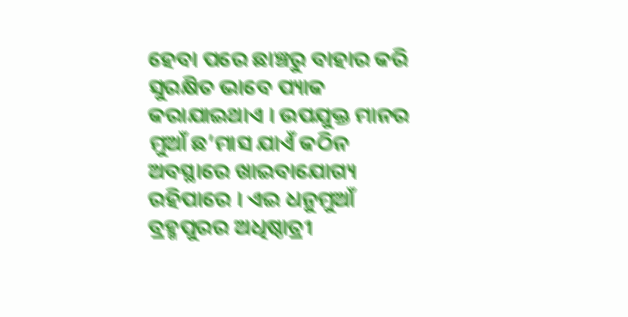ହେବା ପରେ ଛାଞ୍ଚରୁ ବାହାର କରି ସୁରକ୍ଷିତ ଭାବେ ପ୍ୟାକ କରାଯାଇଥାଏ । ଉପଯୁକ୍ତ ମାନର ମୁଆଁ ଛ’ମାସ ଯାଏଁ କଠିନ ଅବସ୍ଥାରେ ଖାଇବାଯୋଗ୍ୟ ରହିପାରେ । ଏଇ ଧନୁମୁଆଁ ବ୍ରହ୍ମପୁରର ଅଧିଷ୍ଠାତ୍ରୀ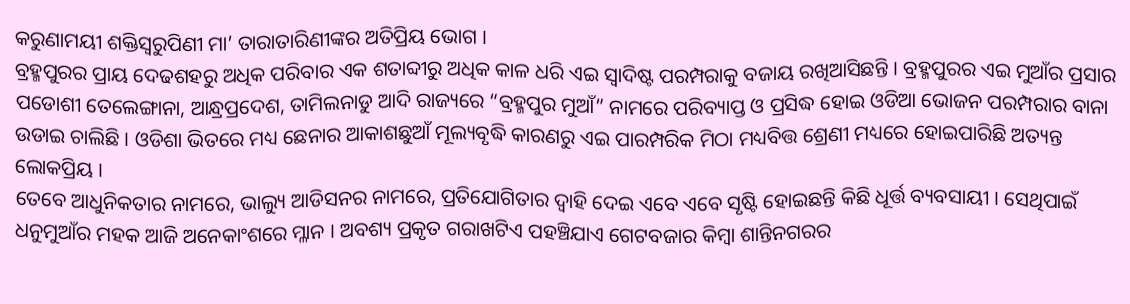କରୁଣାମୟୀ ଶକ୍ତିସ୍ବରୁପିଣୀ ମା’ ତାରାତାରିଣୀଙ୍କର ଅତିପ୍ରିୟ ଭୋଗ ।
ବ୍ରହ୍ମପୁରର ପ୍ରାୟ ଦେଢଶହରୁ ଅଧିକ ପରିବାର ଏକ ଶତାବ୍ଦୀରୁ ଅଧିକ କାଳ ଧରି ଏଇ ସ୍ବାଦିଷ୍ଟ ପରମ୍ପରାକୁ ବଜାୟ ରଖିଆସିଛନ୍ତି । ବ୍ରହ୍ମପୁରର ଏଇ ମୁଆଁର ପ୍ରସାର ପଡୋଶୀ ତେଲେଙ୍ଗାନା, ଆନ୍ଧ୍ରପ୍ରଦେଶ, ତାମିଲନାଡୁ ଆଦି ରାଜ୍ୟରେ “ବ୍ରହ୍ମପୁର ମୁଆଁ” ନାମରେ ପରିବ୍ୟାପ୍ତ ଓ ପ୍ରସିଦ୍ଧ ହୋଇ ଓଡିଆ ଭୋଜନ ପରମ୍ପରାର ବାନା ଉଡାଇ ଚାଲିଛି । ଓଡିଶା ଭିତରେ ମଧ୍ୟ ଛେନାର ଆକାଶଛୁଆଁ ମୂଲ୍ୟବୃଦ୍ଧି କାରଣରୁ ଏଇ ପାରମ୍ପରିକ ମିଠା ମଧ୍ୟବିତ୍ତ ଶ୍ରେଣୀ ମଧ୍ୟରେ ହୋଇପାରିଛି ଅତ୍ୟନ୍ତ ଲୋକପ୍ରିୟ ।
ତେବେ ଆଧୁନିକତାର ନାମରେ, ଭାଲ୍ୟୁ ଆଡିସନର ନାମରେ, ପ୍ରତିଯୋଗିତାର ଦ୍ଵାହି ଦେଇ ଏବେ ଏବେ ସୃଷ୍ଟି ହୋଇଛନ୍ତି କିଛି ଧୂର୍ତ୍ତ ବ୍ୟବସାୟୀ । ସେଥିପାଇଁ ଧନୁମୁଆଁର ମହକ ଆଜି ଅନେକାଂଶରେ ମ୍ଳାନ । ଅବଶ୍ୟ ପ୍ରକୃତ ଗରାଖଟିଏ ପହଞ୍ଚିଯାଏ ଗେଟବଜାର କିମ୍ବା ଶାନ୍ତିନଗରର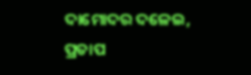ଦାମୋଦର ଦଳେଇ, ପ୍ରତାପ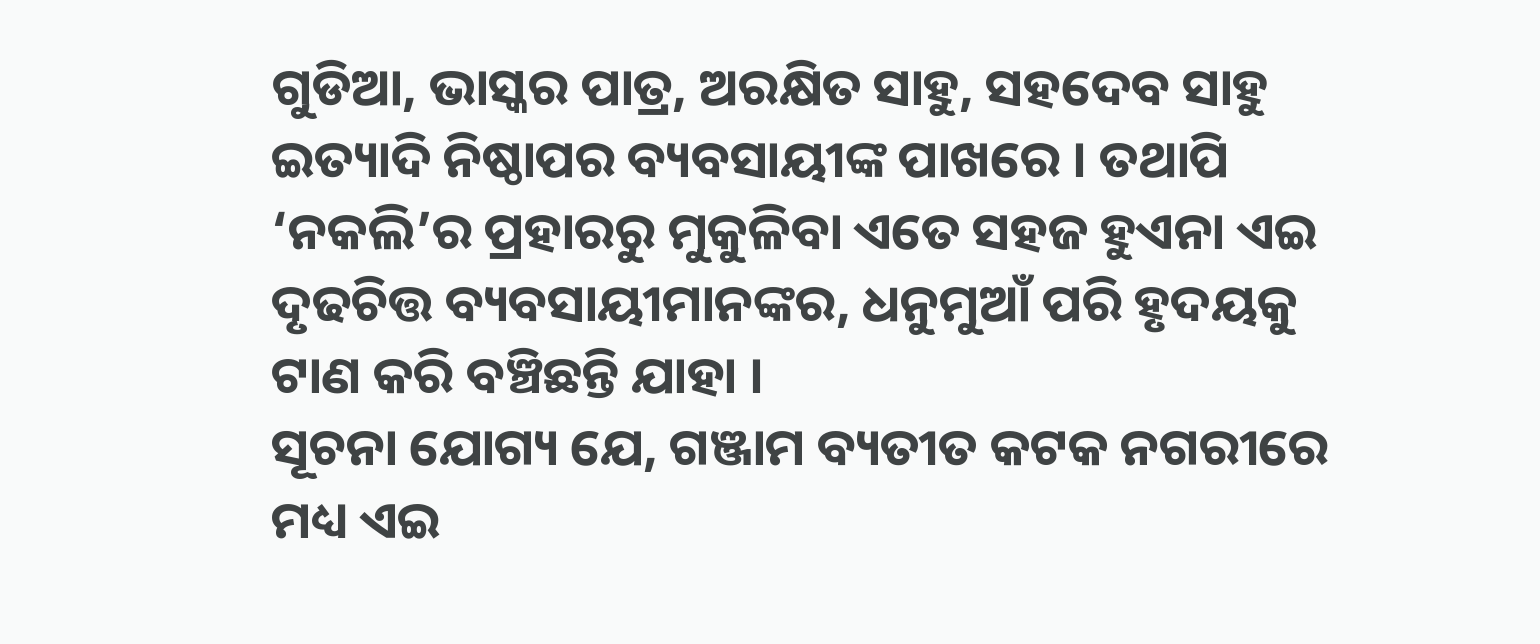ଗୁଡିଆ, ଭାସ୍କର ପାତ୍ର, ଅରକ୍ଷିତ ସାହୁ, ସହଦେବ ସାହୁ ଇତ୍ୟାଦି ନିଷ୍ଠାପର ବ୍ୟବସାୟୀଙ୍କ ପାଖରେ । ତଥାପି ‘ନକଲି’ର ପ୍ରହାରରୁ ମୁକୁଳିବା ଏତେ ସହଜ ହୁଏନା ଏଇ ଦୃଢଚିତ୍ତ ବ୍ୟବସାୟୀମାନଙ୍କର, ଧନୁମୁଆଁ ପରି ହୃଦୟକୁ ଟାଣ କରି ବଞ୍ଚିଛନ୍ତି ଯାହା ।
ସୂଚନା ଯୋଗ୍ୟ ଯେ, ଗଞ୍ଜାମ ବ୍ୟତୀତ କଟକ ନଗରୀରେ ମଧ୍ୟ ଏଇ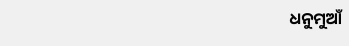ଧନୁମୁଆଁ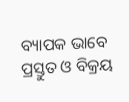ବ୍ୟାପକ ଭାବେ ପ୍ରସ୍ତୁତ ଓ ବିକ୍ରୟ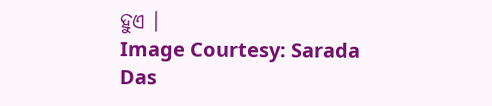ହୁଏ ।
Image Courtesy: Sarada Das